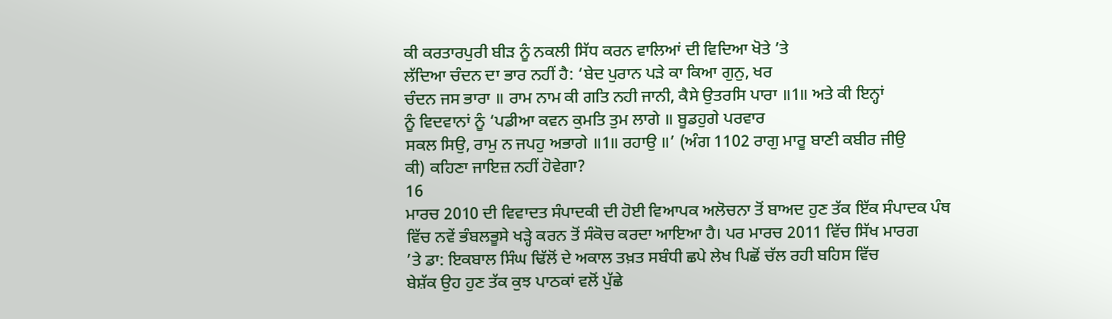ਕੀ ਕਰਤਾਰਪੁਰੀ ਬੀੜ ਨੂੰ ਨਕਲੀ ਸਿੱਧ ਕਰਨ ਵਾਲਿਆਂ ਦੀ ਵਿਦਿਆ ਖੋਤੇ ’ਤੇ
ਲੱਦਿਆ ਚੰਦਨ ਦਾ ਭਾਰ ਨਹੀਂ ਹੈ: ‘ਬੇਦ ਪੁਰਾਨ ਪੜੇ ਕਾ ਕਿਆ ਗੁਨੁ, ਖਰ
ਚੰਦਨ ਜਸ ਭਾਰਾ ॥ ਰਾਮ ਨਾਮ ਕੀ ਗਤਿ ਨਹੀ ਜਾਨੀ, ਕੈਸੇ ਉਤਰਸਿ ਪਾਰਾ ॥1॥ ਅਤੇ ਕੀ ਇਨ੍ਹਾਂ
ਨੂੰ ਵਿਦਵਾਨਾਂ ਨੂੰ ‘ਪਡੀਆ ਕਵਨ ਕੁਮਤਿ ਤੁਮ ਲਾਗੇ ॥ ਬੂਡਹੁਗੇ ਪਰਵਾਰ
ਸਕਲ ਸਿਉ, ਰਾਮੁ ਨ ਜਪਹੁ ਅਭਾਗੇ ॥1॥ ਰਹਾਉ ॥’ (ਅੰਗ 1102 ਰਾਗੁ ਮਾਰੂ ਬਾਣੀ ਕਬੀਰ ਜੀਉ
ਕੀ) ਕਹਿਣਾ ਜਾਇਜ਼ ਨਹੀਂ ਹੋਵੇਗਾ?
16
ਮਾਰਚ 2010 ਦੀ ਵਿਵਾਦਤ ਸੰਪਾਦਕੀ ਦੀ ਹੋਈ ਵਿਆਪਕ ਅਲੋਚਨਾ ਤੋਂ ਬਾਅਦ ਹੁਣ ਤੱਕ ਇੱਕ ਸੰਪਾਦਕ ਪੰਥ
ਵਿੱਚ ਨਵੇਂ ਭੰਬਲਭੂਸੇ ਖੜ੍ਹੇ ਕਰਨ ਤੋਂ ਸੰਕੋਚ ਕਰਦਾ ਆਇਆ ਹੈ। ਪਰ ਮਾਰਚ 2011 ਵਿੱਚ ਸਿੱਖ ਮਾਰਗ
’ਤੇ ਡਾ: ਇਕਬਾਲ ਸਿੰਘ ਢਿੱਲੋਂ ਦੇ ਅਕਾਲ ਤਖ਼ਤ ਸਬੰਧੀ ਛਪੇ ਲੇਖ ਪਿਛੋਂ ਚੱਲ ਰਹੀ ਬਹਿਸ ਵਿੱਚ
ਬੇਸ਼ੱਕ ਉਹ ਹੁਣ ਤੱਕ ਕੁਝ ਪਾਠਕਾਂ ਵਲੋਂ ਪੁੱਛੇ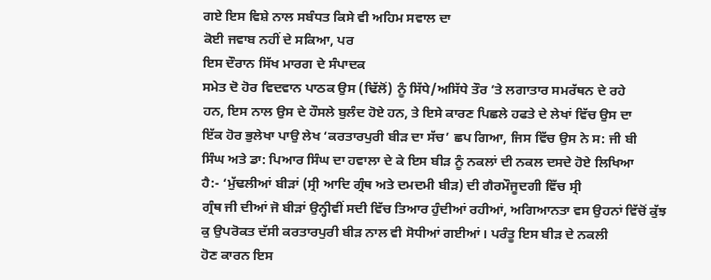ਗਏ ਇਸ ਵਿਸ਼ੇ ਨਾਲ ਸਬੰਧਤ ਕਿਸੇ ਵੀ ਅਹਿਮ ਸਵਾਲ ਦਾ
ਕੋਈ ਜਵਾਬ ਨਹੀਂ ਦੇ ਸਕਿਆ, ਪਰ
ਇਸ ਦੌਰਾਨ ਸਿੱਖ ਮਾਰਗ ਦੇ ਸੰਪਾਦਕ
ਸਮੇਤ ਦੋ ਹੋਰ ਵਿਦਵਾਨ ਪਾਠਕ ਉਸ (ਢਿੱਲੋਂ) ਨੂੰ ਸਿੱਧੇ/ਅਸਿੱਧੇ ਤੌਰ ’ਤੇ ਲਗਾਤਾਰ ਸਮਰੱਥਨ ਦੇ ਰਹੇ
ਹਨ, ਇਸ ਨਾਲ ਉਸ ਦੇ ਹੌਸਲੇ ਬੁਲੰਦ ਹੋਏ ਹਨ, ਤੇ ਇਸੇ ਕਾਰਣ ਪਿਛਲੇ ਹਫਤੇ ਦੇ ਲੇਖਾਂ ਵਿੱਚ ਉਸ ਦਾ
ਇੱਕ ਹੋਰ ਭੁਲੇਖਾ ਪਾਉ ਲੇਖ ‘ਕਰਤਾਰਪੁਰੀ ਬੀੜ ਦਾ ਸੱਚ’ ਛਪ ਗਿਆ, ਜਿਸ ਵਿੱਚ ਉਸ ਨੇ ਸ: ਜੀ ਬੀ
ਸਿੰਘ ਅਤੇ ਡਾ: ਪਿਆਰ ਸਿੰਘ ਦਾ ਹਵਾਲਾ ਦੇ ਕੇ ਇਸ ਬੀੜ ਨੂੰ ਨਕਲਾਂ ਦੀ ਨਕਲ ਦਸਦੇ ਹੋਏ ਲਿਖਿਆ
ਹੈ:- ‘ਮੁੱਢਲੀਆਂ ਬੀੜਾਂ (ਸ੍ਰੀ ਆਦਿ ਗ੍ਰੰਥ ਅਤੇ ਦਮਦਮੀ ਬੀੜ) ਦੀ ਗੈਰਮੌਜੂਦਗੀ ਵਿੱਚ ਸ੍ਰੀ
ਗ੍ਰੰਥ ਜੀ ਦੀਆਂ ਜੋ ਬੀੜਾਂ ਉਨ੍ਹੀਵੀਂ ਸਦੀ ਵਿੱਚ ਤਿਆਰ ਹੁੰਦੀਆਂ ਰਹੀਆਂ, ਅਗਿਆਨਤਾ ਵਸ ਉਹਨਾਂ ਵਿੱਚੋਂ ਕੁੱਝ ਕੁ ਉਪਰੋਕਤ ਦੱਸੀ ਕਰਤਾਰਪੁਰੀ ਬੀੜ ਨਾਲ ਵੀ ਸੋਧੀਆਂ ਗਈਆਂ। ਪਰੰਤੂ ਇਸ ਬੀੜ ਦੇ ਨਕਲੀ
ਹੋਣ ਕਾਰਨ ਇਸ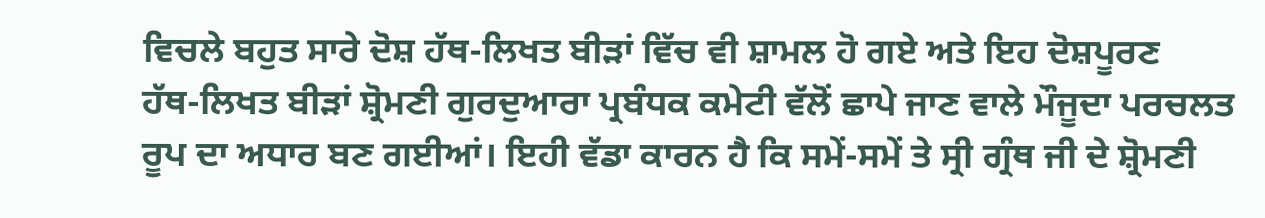ਵਿਚਲੇ ਬਹੁਤ ਸਾਰੇ ਦੋਸ਼ ਹੱਥ-ਲਿਖਤ ਬੀੜਾਂ ਵਿੱਚ ਵੀ ਸ਼ਾਮਲ ਹੋ ਗਏ ਅਤੇ ਇਹ ਦੋਸ਼ਪੂਰਣ
ਹੱਥ-ਲਿਖਤ ਬੀੜਾਂ ਸ਼੍ਰੋਮਣੀ ਗੁਰਦੁਆਰਾ ਪ੍ਰਬੰਧਕ ਕਮੇਟੀ ਵੱਲੋਂ ਛਾਪੇ ਜਾਣ ਵਾਲੇ ਮੌਜੂਦਾ ਪਰਚਲਤ
ਰੂਪ ਦਾ ਅਧਾਰ ਬਣ ਗਈਆਂ। ਇਹੀ ਵੱਡਾ ਕਾਰਨ ਹੈ ਕਿ ਸਮੇਂ-ਸਮੇਂ ਤੇ ਸ੍ਰੀ ਗ੍ਰੰਥ ਜੀ ਦੇ ਸ਼੍ਰੋਮਣੀ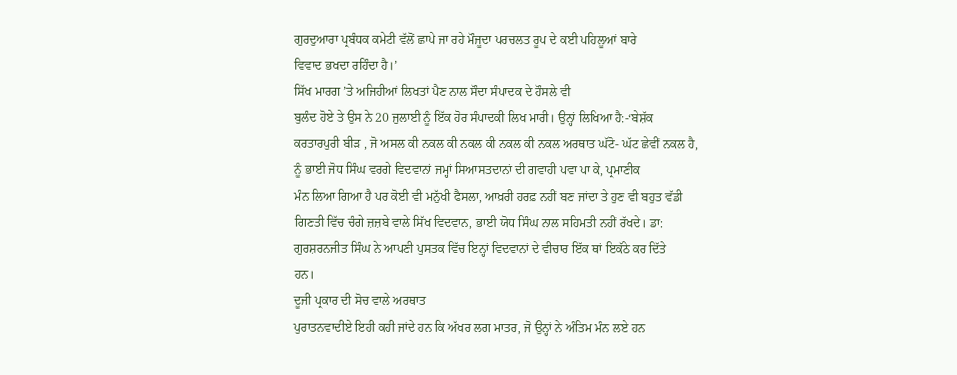ਗੁਰਦੁਆਰਾ ਪ੍ਰਬੰਧਕ ਕਮੇਟੀ ਵੱਲੋਂ ਛਾਪੇ ਜਾ ਰਹੇ ਮੌਜੂਦਾ ਪਰਚਲਤ ਰੂਪ ਦੇ ਕਈ ਪਹਿਲੂਆਂ ਬਾਰੇ
ਵਿਵਾਦ ਭਖਦਾ ਰਹਿੰਦਾ ਹੈ।’
ਸਿੱਖ ਮਾਰਗ ’ਤੇ ਅਜਿਹੀਆਂ ਲਿਖਤਾਂ ਪੈਣ ਨਾਲ ਸੌਦਾ ਸੰਪਾਦਕ ਦੇ ਹੌਸਲੇ ਵੀ
ਬੁਲੰਦ ਹੋਏ ਤੇ ਉਸ ਨੇ 20 ਜੁਲਾਈ ਨੂੰ ਇੱਕ ਹੋਰ ਸੰਪਾਦਕੀ ਲਿਖ ਮਾਰੀ। ਉਨ੍ਹਾਂ ਲਿਖਿਆ ਹੈ:-‘ਬੇਸ਼ੱਕ
ਕਰਤਾਰਪੁਰੀ ਬੀੜ , ਜੋ ਅਸਲ ਕੀ ਨਕਲ ਕੀ ਨਕਲ ਕੀ ਨਕਲ ਕੀ ਨਕਲ ਅਰਥਾਤ ਘੱਟੋ- ਘੱਟ ਛੇਵੀਂ ਨਕਲ ਹੈ,
ਨੂੰ ਭਾਈ ਜੋਧ ਸਿੰਘ ਵਰਗੇ ਵਿਦਵਾਨਾਂ ਜਮ੍ਹਾਂ ਸਿਆਸਤਦਾਨਾਂ ਦੀ ਗਵਾਹੀ ਪਵਾ ਪਾ ਕੇ, ਪ੍ਰਮਾਣੀਕ
ਮੰਨ ਲਿਆ ਗਿਆ ਹੈ ਪਰ ਕੋਈ ਵੀ ਮਨੁੱਖੀ ਫੈਸਲਾ, ਆਖ਼ਰੀ ਹਰਫ਼ ਨਹੀਂ ਬਣ ਜਾਂਦਾ ਤੇ ਹੁਣ ਵੀ ਬਹੁਤ ਵੱਡੀ
ਗਿਣਤੀ ਵਿੱਚ ਚੰਗੇ ਜ਼ਜ਼ਬੇ ਵਾਲੇ ਸਿੱਖ ਵਿਦਵਾਨ, ਭਾਈ ਯੋਧ ਸਿੰਘ ਨਾਲ ਸਹਿਮਤੀ ਨਹੀਂ ਰੱਖਦੇ। ਡਾ:
ਗੁਰਸ਼ਰਨਜੀਤ ਸਿੰਘ ਨੇ ਆਪਣੀ ਪੁਸਤਕ ਵਿੱਚ ਇਨ੍ਹਾਂ ਵਿਦਵਾਨਾਂ ਦੇ ਵੀਚਾਰ ਇੱਕ ਥਾਂ ਇਕੱਠੇ ਕਰ ਦਿੱਤੇ
ਹਨ।
ਦੂਜੀ ਪ੍ਰਕਾਰ ਦੀ ਸੋਚ ਵਾਲੇ ਅਰਥਾਤ
ਪੁਰਾਤਨਵਾਦੀਏ ਇਹੀ ਕਹੀ ਜਾਂਦੇ ਹਨ ਕਿ ਅੱਖਰ ਲਗ ਮਾਤਰ, ਜੋ ਉਨ੍ਹਾਂ ਨੇ ਅੰਤਿਮ ਮੰਨ ਲਏ ਹਨ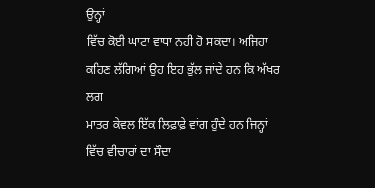ਉਨ੍ਹਾਂ
ਵਿੱਚ ਕੋਈ ਘਾਟਾ ਵਾਧਾ ਨਹੀ ਹੋ ਸਕਦਾ। ਅਜਿਹਾ ਕਹਿਣ ਲੱਗਿਆਂ ਉਹ ਇਹ ਭੁੱਲ ਜਾਂਦੇ ਹਨ ਕਿ ਅੱਖਰ ਲਗ
ਮਾਤਰ ਕੇਵਲ ਇੱਕ ਲਿਫ਼ਾਫ਼ੇ ਵਾਂਗ ਹੁੰਦੇ ਹਨ ਜਿਨ੍ਹਾਂ ਵਿੱਚ ਵੀਚਾਰਾਂ ਦਾ ਸੌਦਾ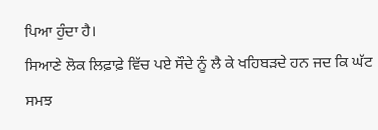ਪਿਆ ਹੁੰਦਾ ਹੈ।
ਸਿਆਣੇ ਲੋਕ ਲਿਫ਼ਾਫ਼ੇ ਵਿੱਚ ਪਏ ਸੌਦੇ ਨੂੰ ਲੈ ਕੇ ਖਹਿਬੜਦੇ ਹਨ ਜਦ ਕਿ ਘੱਟ ਸਮਝ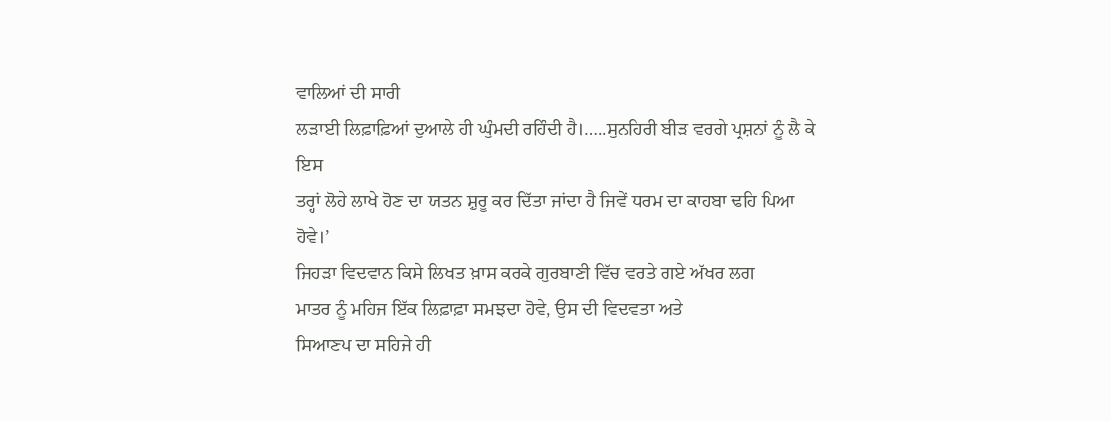ਵਾਲਿਆਂ ਦੀ ਸਾਰੀ
ਲੜਾਈ ਲਿਫ਼ਾਫ਼ਿਆਂ ਦੁਆਲੇ ਹੀ ਘੁੰਮਦੀ ਰਹਿੰਦੀ ਹੈ।…..ਸੁਨਹਿਰੀ ਬੀੜ ਵਰਗੇ ਪ੍ਰਸ਼ਨਾਂ ਨੂੰ ਲੈ ਕੇ ਇਸ
ਤਰ੍ਹਾਂ ਲੋਹੇ ਲਾਖੇ ਹੋਣ ਦਾ ਯਤਨ ਸ਼ੁਰੂ ਕਰ ਦਿੱਤਾ ਜਾਂਦਾ ਹੈ ਜਿਵੇਂ ਧਰਮ ਦਾ ਕਾਹਬਾ ਢਹਿ ਪਿਆ
ਹੋਵੇ।’
ਜਿਹੜਾ ਵਿਦਵਾਨ ਕਿਸੇ ਲਿਖਤ ਖ਼ਾਸ ਕਰਕੇ ਗੁਰਬਾਣੀ ਵਿੱਚ ਵਰਤੇ ਗਏ ਅੱਖਰ ਲਗ
ਮਾਤਰ ਨੂੰ ਮਹਿਜ ਇੱਕ ਲਿਫ਼ਾਫ਼ਾ ਸਮਝਦਾ ਹੋਵੇ, ਉਸ ਦੀ ਵਿਦਵਤਾ ਅਤੇ
ਸਿਆਣਪ ਦਾ ਸਹਿਜੇ ਹੀ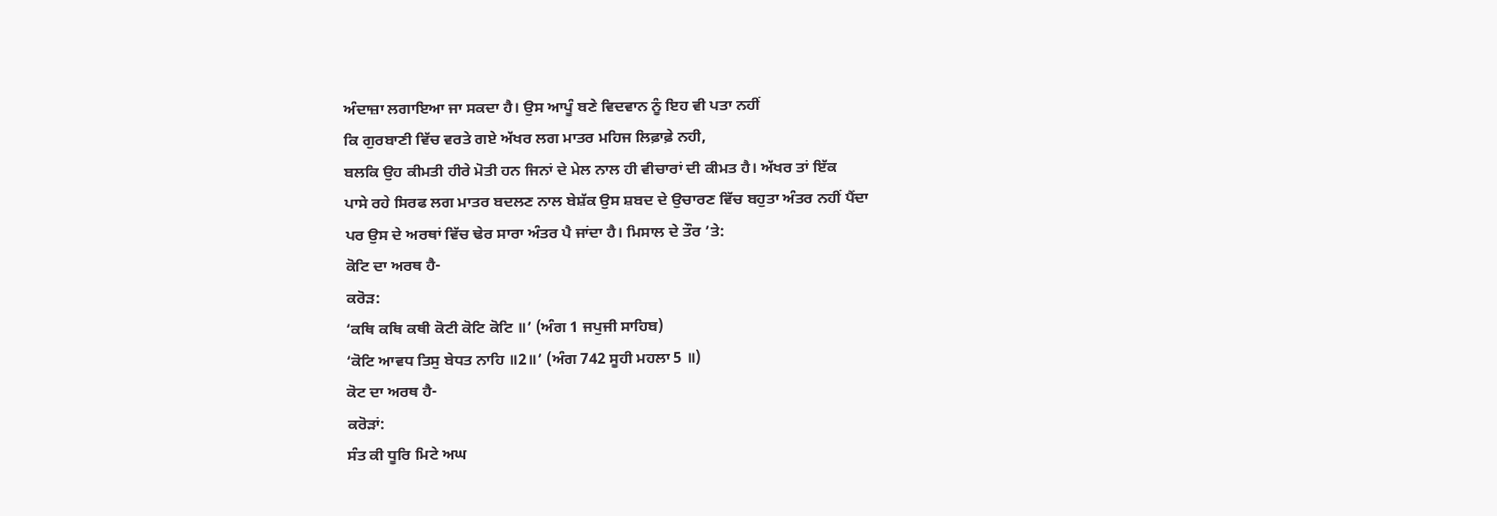ਅੰਦਾਜ਼ਾ ਲਗਾਇਆ ਜਾ ਸਕਦਾ ਹੈ। ਉਸ ਆਪੂੰ ਬਣੇ ਵਿਦਵਾਨ ਨੂੰ ਇਹ ਵੀ ਪਤਾ ਨਹੀਂ
ਕਿ ਗੁਰਬਾਣੀ ਵਿੱਚ ਵਰਤੇ ਗਏ ਅੱਖਰ ਲਗ ਮਾਤਰ ਮਹਿਜ ਲਿਫ਼ਾਫ਼ੇ ਨਹੀ,
ਬਲਕਿ ਉਹ ਕੀਮਤੀ ਹੀਰੇ ਮੋਤੀ ਹਨ ਜਿਨਾਂ ਦੇ ਮੇਲ ਨਾਲ ਹੀ ਵੀਚਾਰਾਂ ਦੀ ਕੀਮਤ ਹੈ। ਅੱਖਰ ਤਾਂ ਇੱਕ
ਪਾਸੇ ਰਹੇ ਸਿਰਫ ਲਗ ਮਾਤਰ ਬਦਲਣ ਨਾਲ ਬੇਸ਼ੱਕ ਉਸ ਸ਼ਬਦ ਦੇ ਉਚਾਰਣ ਵਿੱਚ ਬਹੁਤਾ ਅੰਤਰ ਨਹੀਂ ਪੈਂਦਾ
ਪਰ ਉਸ ਦੇ ਅਰਥਾਂ ਵਿੱਚ ਢੇਰ ਸਾਰਾ ਅੰਤਰ ਪੈ ਜਾਂਦਾ ਹੈ। ਮਿਸਾਲ ਦੇ ਤੌਰ ’ਤੇ:
ਕੋਟਿ ਦਾ ਅਰਥ ਹੈ-
ਕਰੋੜ:
‘ਕਥਿ ਕਥਿ ਕਥੀ ਕੋਟੀ ਕੋਟਿ ਕੋਟਿ ॥’ (ਅੰਗ 1 ਜਪੁਜੀ ਸਾਹਿਬ)
‘ਕੋਟਿ ਆਵਧ ਤਿਸੁ ਬੇਧਤ ਨਾਹਿ ॥2॥’ (ਅੰਗ 742 ਸੂਹੀ ਮਹਲਾ 5 ॥)
ਕੋਟ ਦਾ ਅਰਥ ਹੈ-
ਕਰੋੜਾਂ:
ਸੰਤ ਕੀ ਧੂਰਿ ਮਿਟੇ ਅਘ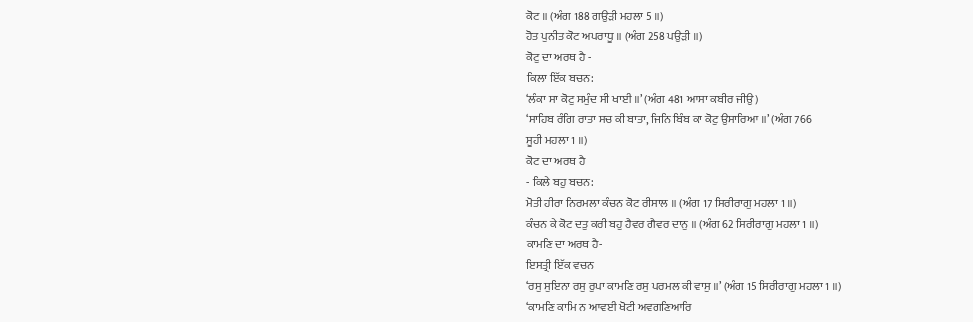ਕੋਟ ॥ (ਅੰਗ 188 ਗਉੜੀ ਮਹਲਾ 5 ॥)
ਹੋਤ ਪੁਨੀਤ ਕੋਟ ਅਪਰਾਧੂ ॥ (ਅੰਗ 258 ਪਉੜੀ ॥)
ਕੋਟੁ ਦਾ ਅਰਥ ਹੈ -
ਕਿਲਾ ਇੱਕ ਬਚਨ:
‘ਲੰਕਾ ਸਾ ਕੋਟੁ ਸਮੁੰਦ ਸੀ ਖਾਈ ॥’ (ਅੰਗ 481 ਆਸਾ ਕਬੀਰ ਜੀਉ)
‘ਸਾਹਿਬ ਰੰਗਿ ਰਾਤਾ ਸਚ ਕੀ ਬਾਤਾ, ਜਿਨਿ ਬਿੰਬ ਕਾ ਕੋਟੁ ਉਸਾਰਿਆ ॥’ (ਅੰਗ 766
ਸੂਹੀ ਮਹਲਾ 1 ॥)
ਕੋਟ ਦਾ ਅਰਥ ਹੈ
- ਕਿਲੇ ਬਹੁ ਬਚਨ:
ਮੋਤੀ ਹੀਰਾ ਨਿਰਮਲਾ ਕੰਚਨ ਕੋਟ ਰੀਸਾਲ ॥ (ਅੰਗ 17 ਸਿਰੀਰਾਗੁ ਮਹਲਾ 1 ॥)
ਕੰਚਨ ਕੇ ਕੋਟ ਦਤੁ ਕਰੀ ਬਹੁ ਹੈਵਰ ਗੈਵਰ ਦਾਨੁ ॥ (ਅੰਗ 62 ਸਿਰੀਰਾਗੁ ਮਹਲਾ 1 ॥)
ਕਾਮਣਿ ਦਾ ਅਰਥ ਹੈ-
ਇਸਤ੍ਰੀ ਇੱਕ ਵਚਨ
‘ਰਸੁ ਸੁਇਨਾ ਰਸੁ ਰੁਪਾ ਕਾਮਣਿ ਰਸੁ ਪਰਮਲ ਕੀ ਵਾਸੁ ॥’ (ਅੰਗ 15 ਸਿਰੀਰਾਗੁ ਮਹਲਾ 1 ॥)
‘ਕਾਮਣਿ ਕਾਮਿ ਨ ਆਵਈ ਖੋਟੀ ਅਵਗਣਿਆਰਿ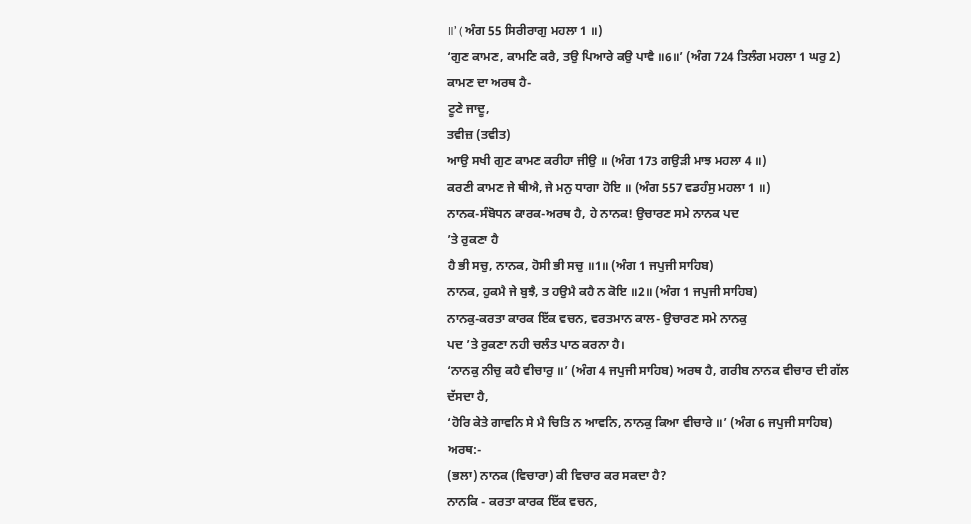॥’ ( ਅੰਗ 55 ਸਿਰੀਰਾਗੁ ਮਹਲਾ 1 ॥)
‘ਗੁਣ ਕਾਮਣ, ਕਾਮਣਿ ਕਰੈ, ਤਉ ਪਿਆਰੇ ਕਉ ਪਾਵੈ ॥6॥’ (ਅੰਗ 724 ਤਿਲੰਗ ਮਹਲਾ 1 ਘਰੁ 2)
ਕਾਮਣ ਦਾ ਅਰਥ ਹੈ-
ਟੂਣੇ ਜਾਦੂ,
ਤਵੀਜ਼ (ਤਵੀਤ)
ਆਉ ਸਖੀ ਗੁਣ ਕਾਮਣ ਕਰੀਹਾ ਜੀਉ ॥ (ਅੰਗ 173 ਗਉੜੀ ਮਾਝ ਮਹਲਾ 4 ॥)
ਕਰਣੀ ਕਾਮਣ ਜੇ ਥੀਐ, ਜੇ ਮਨੁ ਧਾਗਾ ਹੋਇ ॥ (ਅੰਗ 557 ਵਡਹੰਸੁ ਮਹਲਾ 1 ॥)
ਨਾਨਕ-ਸੰਬੋਧਨ ਕਾਰਕ-ਅਰਥ ਹੈ, ਹੇ ਨਾਨਕ! ਉਚਾਰਣ ਸਮੇ ਨਾਨਕ ਪਦ
’ਤੇ ਰੁਕਣਾ ਹੈ
ਹੈ ਭੀ ਸਚੁ, ਨਾਨਕ, ਹੋਸੀ ਭੀ ਸਚੁ ॥1॥ (ਅੰਗ 1 ਜਪੁਜੀ ਸਾਹਿਬ)
ਨਾਨਕ, ਹੁਕਮੈ ਜੇ ਬੁਝੈ, ਤ ਹਉਮੈ ਕਹੈ ਨ ਕੋਇ ॥2॥ (ਅੰਗ 1 ਜਪੁਜੀ ਸਾਹਿਬ)
ਨਾਨਕੁ-ਕਰਤਾ ਕਾਰਕ ਇੱਕ ਵਚਨ, ਵਰਤਮਾਨ ਕਾਲ- ਉਚਾਰਣ ਸਮੇ ਨਾਨਕੁ
ਪਦ ’ਤੇ ਰੁਕਣਾ ਨਹੀ ਚਲੰਤ ਪਾਠ ਕਰਨਾ ਹੈ।
‘ਨਾਨਕੁ ਨੀਚੁ ਕਹੈ ਵੀਚਾਰੁ ॥’ (ਅੰਗ 4 ਜਪੁਜੀ ਸਾਹਿਬ) ਅਰਥ ਹੈ, ਗਰੀਬ ਨਾਨਕ ਵੀਚਾਰ ਦੀ ਗੱਲ
ਦੱਸਦਾ ਹੈ,
‘ਹੋਰਿ ਕੇਤੇ ਗਾਵਨਿ ਸੇ ਮੈ ਚਿਤਿ ਨ ਆਵਨਿ, ਨਾਨਕੁ ਕਿਆ ਵੀਚਾਰੇ ॥’ (ਅੰਗ 6 ਜਪੁਜੀ ਸਾਹਿਬ)
ਅਰਥ:-
(ਭਲਾ) ਨਾਨਕ (ਵਿਚਾਰਾ) ਕੀ ਵਿਚਾਰ ਕਰ ਸਕਦਾ ਹੈ?
ਨਾਨਕਿ - ਕਰਤਾ ਕਾਰਕ ਇੱਕ ਵਚਨ,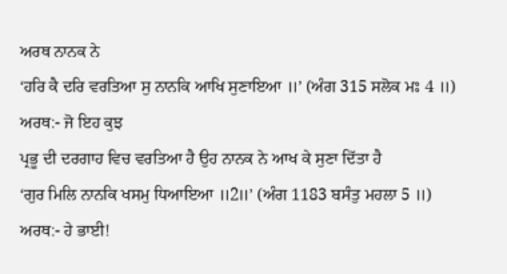ਅਰਥ ਨਾਨਕ ਨੇ
‘ਹਰਿ ਕੈ ਦਰਿ ਵਰਤਿਆ ਸੁ ਨਾਨਕਿ ਆਖਿ ਸੁਣਾਇਆ ॥’ (ਅੰਗ 315 ਸਲੋਕ ਮਃ 4 ॥)
ਅਰਥ:- ਜੋ ਇਹ ਕੁਝ
ਪ੍ਰਭੂ ਦੀ ਦਰਗਾਹ ਵਿਚ ਵਰਤਿਆ ਹੈ ਉਹ ਨਾਨਕ ਨੇ ਆਖ ਕੇ ਸੁਣਾ ਦਿੱਤਾ ਹੈ
‘ਗੁਰ ਮਿਲਿ ਨਾਨਕਿ ਖਸਮੁ ਧਿਆਇਆ ॥2॥’ (ਅੰਗ 1183 ਬਸੰਤੁ ਮਹਲਾ 5 ॥)
ਅਰਥ:- ਹੇ ਭਾਈ!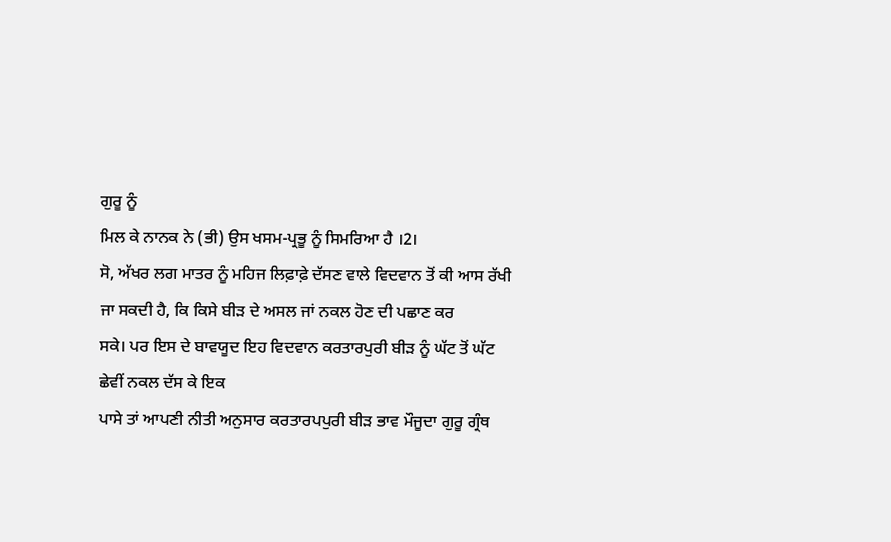ਗੁਰੂ ਨੂੰ
ਮਿਲ ਕੇ ਨਾਨਕ ਨੇ (ਭੀ) ਉਸ ਖਸਮ-ਪ੍ਰਭੂ ਨੂੰ ਸਿਮਰਿਆ ਹੈ ।2।
ਸੋ, ਅੱਖਰ ਲਗ ਮਾਤਰ ਨੂੰ ਮਹਿਜ ਲਿਫ਼ਾਫ਼ੇ ਦੱਸਣ ਵਾਲੇ ਵਿਦਵਾਨ ਤੋਂ ਕੀ ਆਸ ਰੱਖੀ
ਜਾ ਸਕਦੀ ਹੈ, ਕਿ ਕਿਸੇ ਬੀੜ ਦੇ ਅਸਲ ਜਾਂ ਨਕਲ ਹੋਣ ਦੀ ਪਛਾਣ ਕਰ
ਸਕੇ। ਪਰ ਇਸ ਦੇ ਬਾਵਯੂਦ ਇਹ ਵਿਦਵਾਨ ਕਰਤਾਰਪੁਰੀ ਬੀੜ ਨੂੰ ਘੱਟ ਤੋਂ ਘੱਟ ਛੇਵੀਂ ਨਕਲ ਦੱਸ ਕੇ ਇਕ
ਪਾਸੇ ਤਾਂ ਆਪਣੀ ਨੀਤੀ ਅਨੁਸਾਰ ਕਰਤਾਰਪਪੁਰੀ ਬੀੜ ਭਾਵ ਮੌਜੂਦਾ ਗੁਰੂ ਗ੍ਰੰਥ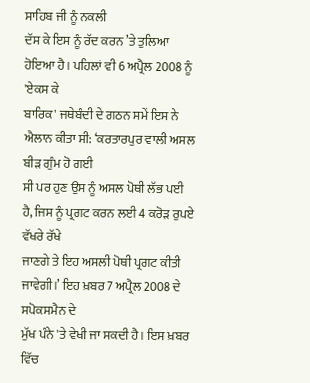ਸਾਹਿਬ ਜੀ ਨੂੰ ਨਕਲੀ
ਦੱਸ ਕੇ ਇਸ ਨੂੰ ਰੱਦ ਕਰਨ ’ਤੇ ਤੁਲਿਆ ਹੋਇਆ ਹੈ। ਪਹਿਲਾਂ ਵੀ 6 ਅਪ੍ਰੈਲ 2008 ਨੂੰ 'ਏਕਸ ਕੇ
ਬਾਰਿਕ' ਜਥੇਬੰਦੀ ਦੇ ਗਠਨ ਸਮੇਂ ਇਸ ਨੇ ਐਲਾਨ ਕੀਤਾ ਸੀ: ‘ਕਰਤਾਰਪੁਰ ਵਾਲੀ ਅਸਲ ਬੀੜ ਗੁੰਮ ਹੋ ਗਈ
ਸੀ ਪਰ ਹੁਣ ਉਸ ਨੂੰ ਅਸਲ ਪੋਥੀ ਲੱਭ ਪਈ ਹੈ, ਜਿਸ ਨੂੰ ਪ੍ਰਗਟ ਕਰਨ ਲਈ 4 ਕਰੋੜ ਰੁਪਏ ਵੱਖਰੇ ਰੱਖੇ
ਜਾਣਗੇ ਤੇ ਇਹ ਅਸਲੀ ਪੋਥੀ ਪ੍ਰਗਟ ਕੀਤੀ ਜਾਵੇਗੀ।’ ਇਹ ਖ਼ਬਰ 7 ਅਪ੍ਰੈਲ 2008 ਦੇ ਸਪੋਕਸਮੈਨ ਦੇ
ਮੁੱਖ ਪੰਨੇ 'ਤੇ ਵੇਖੀ ਜਾ ਸਕਦੀ ਹੈ। ਇਸ ਖ਼ਬਰ ਵਿੱਚ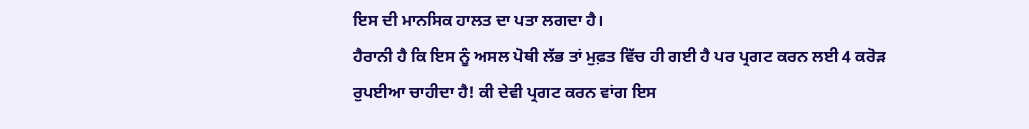ਇਸ ਦੀ ਮਾਨਸਿਕ ਹਾਲਤ ਦਾ ਪਤਾ ਲਗਦਾ ਹੈ।
ਹੈਰਾਨੀ ਹੈ ਕਿ ਇਸ ਨੂੰ ਅਸਲ ਪੋਥੀ ਲੱਭ ਤਾਂ ਮੁਫ਼ਤ ਵਿੱਚ ਹੀ ਗਈ ਹੈ ਪਰ ਪ੍ਰਗਟ ਕਰਨ ਲਈ 4 ਕਰੋੜ
ਰੁਪਈਆ ਚਾਹੀਦਾ ਹੈ! ਕੀ ਦੇਵੀ ਪ੍ਰਗਟ ਕਰਨ ਵਾਂਗ ਇਸ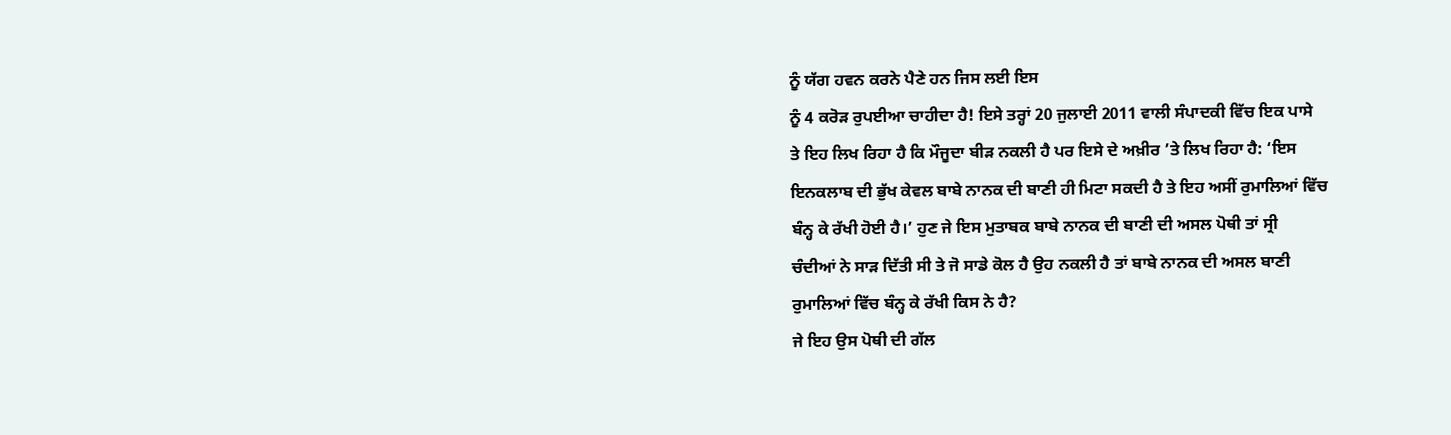ਨੂੰ ਯੱਗ ਹਵਨ ਕਰਨੇ ਪੈਣੇ ਹਨ ਜਿਸ ਲਈ ਇਸ
ਨੂੰ 4 ਕਰੋੜ ਰੁਪਈਆ ਚਾਹੀਦਾ ਹੈ! ਇਸੇ ਤਰ੍ਹਾਂ 20 ਜੁਲਾਈ 2011 ਵਾਲੀ ਸੰਪਾਦਕੀ ਵਿੱਚ ਇਕ ਪਾਸੇ
ਤੇ ਇਹ ਲਿਖ ਰਿਹਾ ਹੈ ਕਿ ਮੌਜੂਦਾ ਬੀੜ ਨਕਲੀ ਹੈ ਪਰ ਇਸੇ ਦੇ ਅਖ਼ੀਰ ’ਤੇ ਲਿਖ ਰਿਹਾ ਹੈ: ‘ਇਸ
ਇਨਕਲਾਬ ਦੀ ਭੁੱਖ ਕੇਵਲ ਬਾਬੇ ਨਾਨਕ ਦੀ ਬਾਣੀ ਹੀ ਮਿਟਾ ਸਕਦੀ ਹੈ ਤੇ ਇਹ ਅਸੀਂ ਰੁਮਾਲਿਆਂ ਵਿੱਚ
ਬੰਨ੍ਹ ਕੇ ਰੱਖੀ ਹੋਈ ਹੈ।’ ਹੁਣ ਜੇ ਇਸ ਮੁਤਾਬਕ ਬਾਬੇ ਨਾਨਕ ਦੀ ਬਾਣੀ ਦੀ ਅਸਲ ਪੋਥੀ ਤਾਂ ਸ੍ਰੀ
ਚੰਦੀਆਂ ਨੇ ਸਾੜ ਦਿੱਤੀ ਸੀ ਤੇ ਜੋ ਸਾਡੇ ਕੋਲ ਹੈ ਉਹ ਨਕਲੀ ਹੈ ਤਾਂ ਬਾਬੇ ਨਾਨਕ ਦੀ ਅਸਲ ਬਾਣੀ
ਰੁਮਾਲਿਆਂ ਵਿੱਚ ਬੰਨ੍ਹ ਕੇ ਰੱਖੀ ਕਿਸ ਨੇ ਹੈ?
ਜੇ ਇਹ ਉਸ ਪੋਥੀ ਦੀ ਗੱਲ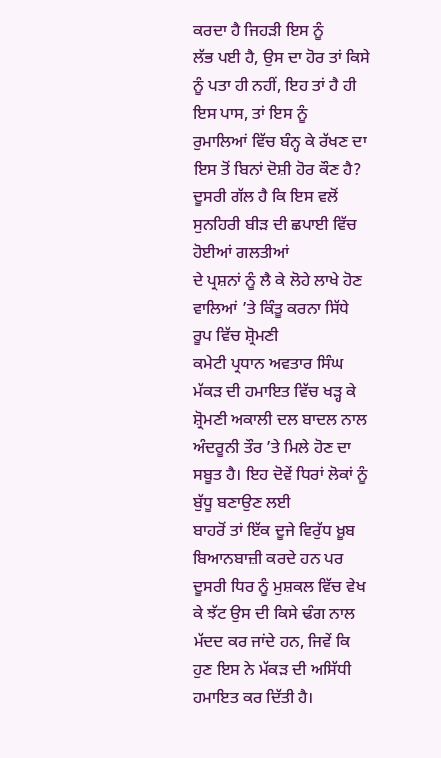ਕਰਦਾ ਹੈ ਜਿਹੜੀ ਇਸ ਨੂੰ
ਲੱਭ ਪਈ ਹੈ, ਉਸ ਦਾ ਹੋਰ ਤਾਂ ਕਿਸੇ ਨੂੰ ਪਤਾ ਹੀ ਨਹੀਂ, ਇਹ ਤਾਂ ਹੈ ਹੀ ਇਸ ਪਾਸ, ਤਾਂ ਇਸ ਨੂੰ
ਰੁਮਾਲਿਆਂ ਵਿੱਚ ਬੰਨ੍ਹ ਕੇ ਰੱਖਣ ਦਾ ਇਸ ਤੋਂ ਬਿਨਾਂ ਦੋਸ਼ੀ ਹੋਰ ਕੌਣ ਹੈ?
ਦੂਸਰੀ ਗੱਲ ਹੈ ਕਿ ਇਸ ਵਲੋਂ ਸੁਨਹਿਰੀ ਬੀੜ ਦੀ ਛਪਾਈ ਵਿੱਚ ਹੋਈਆਂ ਗਲਤੀਆਂ
ਦੇ ਪ੍ਰਸ਼ਨਾਂ ਨੂੰ ਲੈ ਕੇ ਲੋਹੇ ਲਾਖੇ ਹੋਣ ਵਾਲਿਆਂ ’ਤੇ ਕਿੰਤੂ ਕਰਨਾ ਸਿੱਧੇ ਰੂਪ ਵਿੱਚ ਸ਼੍ਰੋਮਣੀ
ਕਮੇਟੀ ਪ੍ਰਧਾਨ ਅਵਤਾਰ ਸਿੰਘ ਮੱਕੜ ਦੀ ਹਮਾਇਤ ਵਿੱਚ ਖੜ੍ਹ ਕੇ ਸ਼੍ਰੋਮਣੀ ਅਕਾਲੀ ਦਲ ਬਾਦਲ ਨਾਲ
ਅੰਦਰੂਨੀ ਤੌਰ ’ਤੇ ਮਿਲੇ ਹੋਣ ਦਾ ਸਬੂਤ ਹੈ। ਇਹ ਦੋਵੇਂ ਧਿਰਾਂ ਲੋਕਾਂ ਨੂੰ ਬੁੱਧੂ ਬਣਾਉਣ ਲਈ
ਬਾਹਰੋਂ ਤਾਂ ਇੱਕ ਦੂਜੇ ਵਿਰੁੱਧ ਖ਼ੂਬ ਬਿਆਨਬਾਜ਼ੀ ਕਰਦੇ ਹਨ ਪਰ ਦੂਸਰੀ ਧਿਰ ਨੂੰ ਮੁਸ਼ਕਲ ਵਿੱਚ ਵੇਖ
ਕੇ ਝੱਟ ਉਸ ਦੀ ਕਿਸੇ ਢੰਗ ਨਾਲ ਮੱਦਦ ਕਰ ਜਾਂਦੇ ਹਨ, ਜਿਵੇਂ ਕਿ ਹੁਣ ਇਸ ਨੇ ਮੱਕੜ ਦੀ ਅਸਿੱਧੀ
ਹਮਾਇਤ ਕਰ ਦਿੱਤੀ ਹੈ।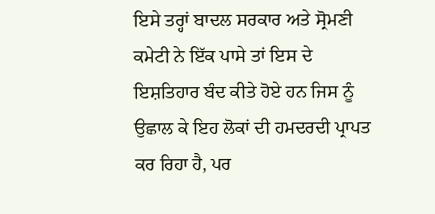ਇਸੇ ਤਰ੍ਹਾਂ ਬਾਦਲ ਸਰਕਾਰ ਅਤੇ ਸ੍ਰੋਮਣੀ ਕਮੇਟੀ ਨੇ ਇੱਕ ਪਾਸੇ ਤਾਂ ਇਸ ਦੇ
ਇਸ਼ਤਿਹਾਰ ਬੰਦ ਕੀਤੇ ਹੋਏ ਹਨ ਜਿਸ ਨੂੰ ਉਛਾਲ ਕੇ ਇਹ ਲੋਕਾਂ ਦੀ ਹਮਦਰਦੀ ਪ੍ਰਾਪਤ ਕਰ ਰਿਹਾ ਹੈ, ਪਰ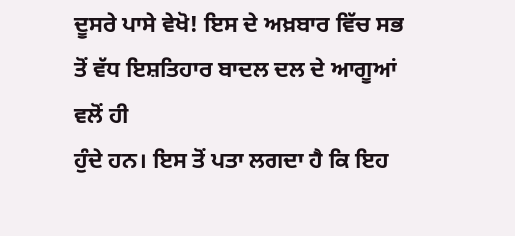ਦੂਸਰੇ ਪਾਸੇ ਵੇਖੋ! ਇਸ ਦੇ ਅਖ਼ਬਾਰ ਵਿੱਚ ਸਭ ਤੋਂ ਵੱਧ ਇਸ਼ਤਿਹਾਰ ਬਾਦਲ ਦਲ ਦੇ ਆਗੂਆਂ ਵਲੋਂ ਹੀ
ਹੁੰਦੇ ਹਨ। ਇਸ ਤੋਂ ਪਤਾ ਲਗਦਾ ਹੈ ਕਿ ਇਹ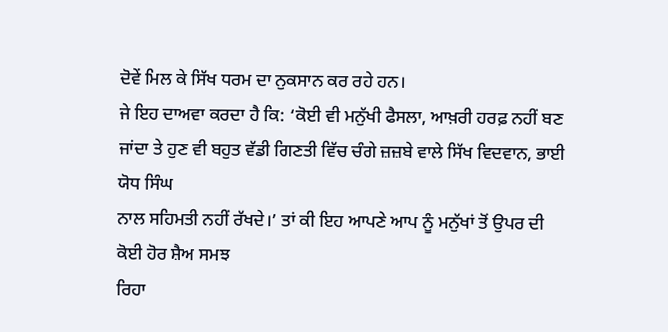ਦੋਵੇਂ ਮਿਲ ਕੇ ਸਿੱਖ ਧਰਮ ਦਾ ਨੁਕਸਾਨ ਕਰ ਰਹੇ ਹਨ।
ਜੇ ਇਹ ਦਾਅਵਾ ਕਰਦਾ ਹੈ ਕਿ: ‘ਕੋਈ ਵੀ ਮਨੁੱਖੀ ਫੈਸਲਾ, ਆਖ਼ਰੀ ਹਰਫ਼ ਨਹੀਂ ਬਣ
ਜਾਂਦਾ ਤੇ ਹੁਣ ਵੀ ਬਹੁਤ ਵੱਡੀ ਗਿਣਤੀ ਵਿੱਚ ਚੰਗੇ ਜ਼ਜ਼ਬੇ ਵਾਲੇ ਸਿੱਖ ਵਿਦਵਾਨ, ਭਾਈ ਯੋਧ ਸਿੰਘ
ਨਾਲ ਸਹਿਮਤੀ ਨਹੀਂ ਰੱਖਦੇ।’ ਤਾਂ ਕੀ ਇਹ ਆਪਣੇ ਆਪ ਨੂੰ ਮਨੁੱਖਾਂ ਤੋਂ ਉਪਰ ਦੀ ਕੋਈ ਹੋਰ ਸ਼ੈਅ ਸਮਝ
ਰਿਹਾ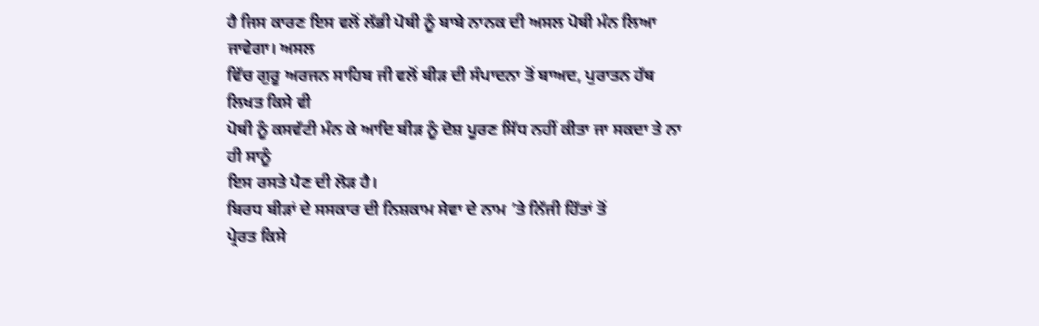ਹੈ ਜਿਸ ਕਾਰਣ ਇਸ ਵਲੋਂ ਲੱਭੀ ਪੋਥੀ ਨੂੰ ਬਾਬੇ ਨਾਨਕ ਦੀ ਅਸਲ ਪੋਥੀ ਮੰਨ ਲਿਆ ਜਾਵੇਗਾ। ਅਸਲ
ਵਿੱਚ ਗੁਰੂ ਅਰਜਨ ਸਾਹਿਬ ਜੀ ਵਲੋਂ ਬੀੜ ਦੀ ਸੰਪਾਦਨਾ ਤੋਂ ਬਾਅਦ, ਪੁਰਾਤਨ ਹੱਥ ਲਿਖਤ ਕਿਸੇ ਵੀ
ਪੋਥੀ ਨੂੰ ਕਸਵੱਟੀ ਮੰਨ ਕੇ ਆਦਿ ਬੀੜ ਨੂੰ ਦੋਸ਼ ਪੂਰਣ ਸਿੱਧ ਨਹੀਂ ਕੀਤਾ ਜਾ ਸਕਦਾ ਤੇ ਨਾ ਹੀ ਸਾਨੂੰ
ਇਸ ਰਸਤੇ ਪੈਣ ਦੀ ਲੋੜ ਹੈ।
ਬਿਰਧ ਬੀੜਾਂ ਦੇ ਸਸਕਾਰ ਦੀ ਨਿਸ਼ਕਾਮ ਸੇਵਾ ਦੇ ਨਾਮ ’ਤੇ ਨਿੱਜੀ ਹਿੱਤਾਂ ਤੋਂ
ਪ੍ਰੇਰਤ ਕਿਸੇ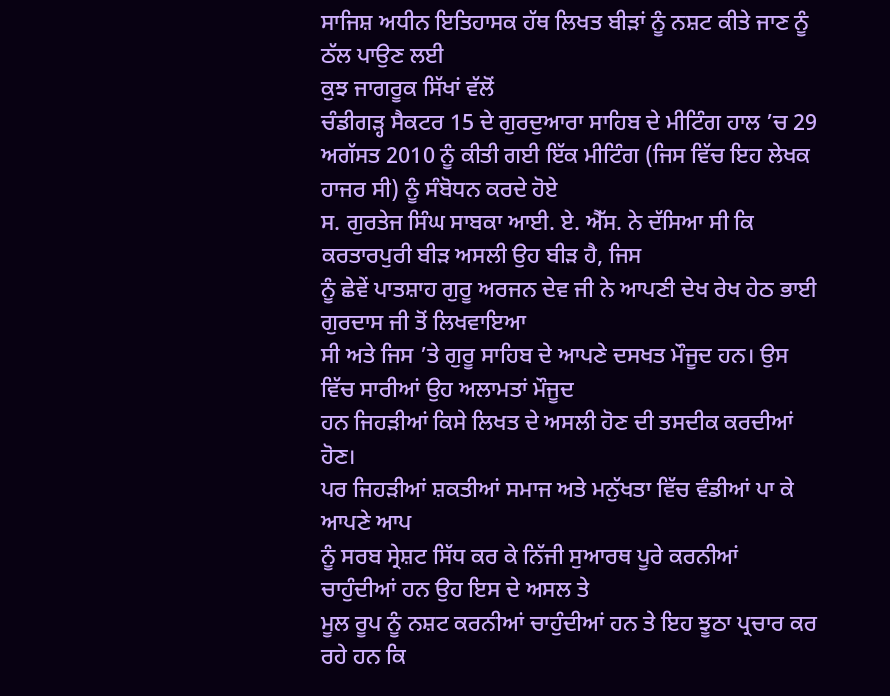ਸਾਜਿਸ਼ ਅਧੀਨ ਇਤਿਹਾਸਕ ਹੱਥ ਲਿਖਤ ਬੀੜਾਂ ਨੂੰ ਨਸ਼ਟ ਕੀਤੇ ਜਾਣ ਨੂੰ ਠੱਲ ਪਾਉਣ ਲਈ
ਕੁਝ ਜਾਗਰੂਕ ਸਿੱਖਾਂ ਵੱਲੋਂ
ਚੰਡੀਗੜ੍ਹ ਸੈਕਟਰ 15 ਦੇ ਗੁਰਦੁਆਰਾ ਸਾਹਿਬ ਦੇ ਮੀਟਿੰਗ ਹਾਲ ’ਚ 29
ਅਗੱਸਤ 2010 ਨੂੰ ਕੀਤੀ ਗਈ ਇੱਕ ਮੀਟਿੰਗ (ਜਿਸ ਵਿੱਚ ਇਹ ਲੇਖਕ ਹਾਜਰ ਸੀ) ਨੂੰ ਸੰਬੋਧਨ ਕਰਦੇ ਹੋਏ
ਸ. ਗੁਰਤੇਜ ਸਿੰਘ ਸਾਬਕਾ ਆਈ. ਏ. ਐੱਸ. ਨੇ ਦੱਸਿਆ ਸੀ ਕਿ ਕਰਤਾਰਪੁਰੀ ਬੀੜ ਅਸਲੀ ਉਹ ਬੀੜ ਹੈ, ਜਿਸ
ਨੂੰ ਛੇਵੇਂ ਪਾਤਸ਼ਾਹ ਗੁਰੂ ਅਰਜਨ ਦੇਵ ਜੀ ਨੇ ਆਪਣੀ ਦੇਖ ਰੇਖ ਹੇਠ ਭਾਈ ਗੁਰਦਾਸ ਜੀ ਤੋਂ ਲਿਖਵਾਇਆ
ਸੀ ਅਤੇ ਜਿਸ ’ਤੇ ਗੁਰੂ ਸਾਹਿਬ ਦੇ ਆਪਣੇ ਦਸਖਤ ਮੌਜੂਦ ਹਨ। ਉਸ ਵਿੱਚ ਸਾਰੀਆਂ ਉਹ ਅਲਾਮਤਾਂ ਮੌਜੂਦ
ਹਨ ਜਿਹੜੀਆਂ ਕਿਸੇ ਲਿਖਤ ਦੇ ਅਸਲੀ ਹੋਣ ਦੀ ਤਸਦੀਕ ਕਰਦੀਆਂ ਹੋਣ।
ਪਰ ਜਿਹੜੀਆਂ ਸ਼ਕਤੀਆਂ ਸਮਾਜ ਅਤੇ ਮਨੁੱਖਤਾ ਵਿੱਚ ਵੰਡੀਆਂ ਪਾ ਕੇ ਆਪਣੇ ਆਪ
ਨੂੰ ਸਰਬ ਸ੍ਰੇਸ਼ਟ ਸਿੱਧ ਕਰ ਕੇ ਨਿੱਜੀ ਸੁਆਰਥ ਪੂਰੇ ਕਰਨੀਆਂ ਚਾਹੁੰਦੀਆਂ ਹਨ ਉਹ ਇਸ ਦੇ ਅਸਲ ਤੇ
ਮੂਲ ਰੂਪ ਨੂੰ ਨਸ਼ਟ ਕਰਨੀਆਂ ਚਾਹੁੰਦੀਆਂ ਹਨ ਤੇ ਇਹ ਝੂਠਾ ਪ੍ਰਚਾਰ ਕਰ ਰਹੇ ਹਨ ਕਿ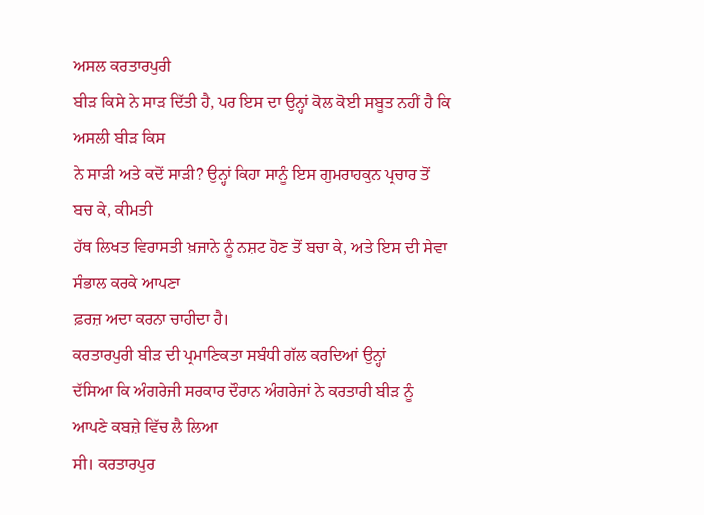ਅਸਲ ਕਰਤਾਰਪੁਰੀ
ਬੀੜ ਕਿਸੇ ਨੇ ਸਾੜ ਦਿੱਤੀ ਹੈ, ਪਰ ਇਸ ਦਾ ਉਨ੍ਹਾਂ ਕੋਲ ਕੋਈ ਸਬੂਤ ਨਹੀਂ ਹੈ ਕਿ ਅਸਲੀ ਬੀੜ ਕਿਸ
ਨੇ ਸਾੜੀ ਅਤੇ ਕਦੋਂ ਸਾੜੀ? ਉਨ੍ਹਾਂ ਕਿਹਾ ਸਾਨੂੰ ਇਸ ਗੁਮਰਾਹਕੁਨ ਪ੍ਰਚਾਰ ਤੋਂ ਬਚ ਕੇ, ਕੀਮਤੀ
ਹੱਥ ਲਿਖਤ ਵਿਰਾਸਤੀ ਖ਼ਜਾਨੇ ਨੂੰ ਨਸ਼ਟ ਹੋਣ ਤੋਂ ਬਚਾ ਕੇ, ਅਤੇ ਇਸ ਦੀ ਸੇਵਾ ਸੰਭਾਲ ਕਰਕੇ ਆਪਣਾ
ਫ਼ਰਜ਼ ਅਦਾ ਕਰਨਾ ਚਾਹੀਦਾ ਹੈ।
ਕਰਤਾਰਪੁਰੀ ਬੀੜ ਦੀ ਪ੍ਰਮਾਣਿਕਤਾ ਸਬੰਧੀ ਗੱਲ ਕਰਦਿਆਂ ਉਨ੍ਹਾਂ
ਦੱਸਿਆ ਕਿ ਅੰਗਰੇਜੀ ਸਰਕਾਰ ਦੌਰਾਨ ਅੰਗਰੇਜਾਂ ਨੇ ਕਰਤਾਰੀ ਬੀੜ ਨੂੰ ਆਪਣੇ ਕਬਜ਼ੇ ਵਿੱਚ ਲੈ ਲਿਆ
ਸੀ। ਕਰਤਾਰਪੁਰ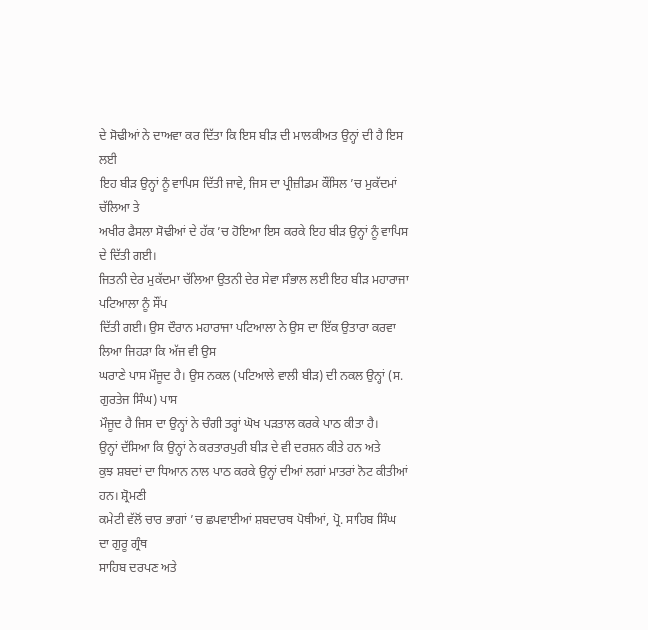ਦੇ ਸੋਢੀਆਂ ਨੇ ਦਾਅਵਾ ਕਰ ਦਿੱਤਾ ਕਿ ਇਸ ਬੀੜ ਦੀ ਮਾਲਕੀਅਤ ਉਨ੍ਹਾਂ ਦੀ ਹੈ ਇਸ ਲਈ
ਇਹ ਬੀੜ ਉਨ੍ਹਾਂ ਨੂੰ ਵਾਪਿਸ ਦਿੱਤੀ ਜਾਵੇ, ਜਿਸ ਦਾ ਪ੍ਰੀਜ਼ੀਡਮ ਕੌਂਸਿਲ ’ਚ ਮੁਕੱਦਮਾਂ ਚੱਲਿਆ ਤੇ
ਅਖੀਰ ਫੈਸਲਾ ਸੋਢੀਆਂ ਦੇ ਹੱਕ ’ਚ ਹੋਇਆ ਇਸ ਕਰਕੇ ਇਹ ਬੀੜ ਉਨ੍ਹਾਂ ਨੂੰ ਵਾਪਿਸ ਦੇ ਦਿੱਤੀ ਗਈ।
ਜਿਤਨੀ ਦੇਰ ਮੁਕੱਦਮਾ ਚੱਲਿਆ ਉਤਨੀ ਦੇਰ ਸੇਵਾ ਸੰਭਾਲ ਲਈ ਇਹ ਬੀੜ ਮਹਾਰਾਜਾ ਪਟਿਆਲਾ ਨੂੰ ਸੌਂਪ
ਦਿੱਤੀ ਗਈ। ਉਸ ਦੌਰਾਨ ਮਹਾਰਾਜਾ ਪਟਿਆਲਾ ਨੇ ਉਸ ਦਾ ਇੱਕ ਉਤਾਰਾ ਕਰਵਾ ਲਿਆ ਜਿਹੜਾ ਕਿ ਅੱਜ ਵੀ ਉਸ
ਘਰਾਣੇ ਪਾਸ ਮੌਜੂਦ ਹੈ। ਉਸ ਨਕਲ (ਪਟਿਆਲੇ ਵਾਲੀ ਬੀੜ) ਦੀ ਨਕਲ ਉਨ੍ਹਾਂ (ਸ. ਗੁਰਤੇਜ ਸਿੰਘ) ਪਾਸ
ਮੌਜੂਦ ਹੈ ਜਿਸ ਦਾ ਉਨ੍ਹਾਂ ਨੇ ਚੰਗੀ ਤਰ੍ਹਾਂ ਘੋਖ ਪੜਤਾਲ ਕਰਕੇ ਪਾਠ ਕੀਤਾ ਹੈ।
ਉਨ੍ਹਾਂ ਦੱਸਿਆ ਕਿ ਉਨ੍ਹਾਂ ਨੇ ਕਰਤਾਰਪੁਰੀ ਬੀੜ ਦੇ ਵੀ ਦਰਸ਼ਨ ਕੀਤੇ ਹਨ ਅਤੇ
ਕੁਝ ਸ਼ਬਦਾਂ ਦਾ ਧਿਆਨ ਨਾਲ ਪਾਠ ਕਰਕੇ ਉਨ੍ਹਾਂ ਦੀਆਂ ਲਗਾਂ ਮਾਤਰਾਂ ਨੋਟ ਕੀਤੀਆਂ ਹਨ। ਸ਼੍ਰੋਮਣੀ
ਕਮੇਟੀ ਵੱਲੋਂ ਚਾਰ ਭਾਗਾਂ ’ਚ ਛਪਵਾਈਆਂ ਸ਼ਬਦਾਰਥ ਪੋਥੀਆਂ, ਪ੍ਰੋ. ਸਾਹਿਬ ਸਿੰਘ ਦਾ ਗੁਰੂ ਗ੍ਰੰਥ
ਸਾਹਿਬ ਦਰਪਣ ਅਤੇ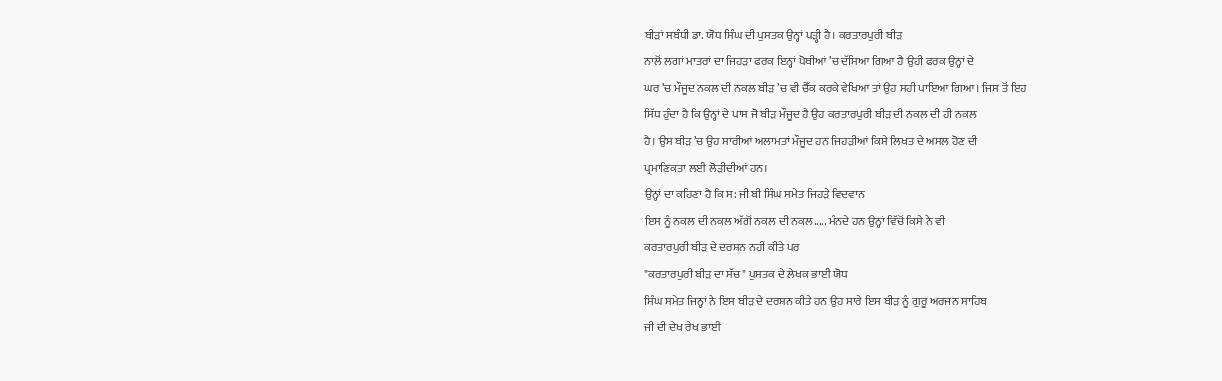ਬੀੜਾਂ ਸਬੰਧੀ ਡਾ. ਯੋਧ ਸਿੰਘ ਦੀ ਪੁਸਤਕ ਉਨ੍ਹਾਂ ਪੜ੍ਹੀ ਹੈ। ਕਰਤਾਰਪੁਰੀ ਬੀੜ
ਨਾਲੋਂ ਲਗਾਂ ਮਾਤਰਾਂ ਦਾ ਜਿਹੜਾ ਫਰਕ ਇਨ੍ਹਾਂ ਪੋਥੀਆਂ ’ਚ ਦੱਸਿਆ ਗਿਆ ਹੈ ਉਹੀ ਫਰਕ ਉਨ੍ਹਾਂ ਦੇ
ਘਰ ’ਚ ਮੌਜੂਦ ਨਕਲ ਦੀ ਨਕਲ ਬੀੜ ’ਚ ਵੀ ਚੈੱਕ ਕਰਕੇ ਵੇਖਿਆ ਤਾਂ ਉਹ ਸਹੀ ਪਾਇਆ ਗਿਆ। ਜਿਸ ਤੋਂ ਇਹ
ਸਿੱਧ ਹੁੰਦਾ ਹੈ ਕਿ ਉਨ੍ਹਾਂ ਦੇ ਪਾਸ ਜੋ ਬੀੜ ਮੌਜੂਦ ਹੈ ਉਹ ਕਰਤਾਰਪੁਰੀ ਬੀੜ ਦੀ ਨਕਲ ਦੀ ਹੀ ਨਕਲ
ਹੈ। ਉਸ ਬੀੜ ’ਚ ਉਹ ਸਾਰੀਆਂ ਅਲਾਮਤਾਂ ਮੌਜੂਦ ਹਨ ਜਿਹੜੀਆਂ ਕਿਸੇ ਲਿਖਤ ਦੇ ਅਸਲ ਹੋਣ ਦੀ
ਪ੍ਰਮਾਣਿਕਤਾ ਲਈ ਲੋੜੀਦੀਆਂ ਹਨ।
ਉਨ੍ਹਾਂ ਦਾ ਕਹਿਣਾ ਹੈ ਕਿ ਸ: ਜੀ ਬੀ ਸਿੰਘ ਸਮੇਤ ਜਿਹੜੇ ਵਿਦਵਾਨ
ਇਸ ਨੂੰ ਨਕਲ ਦੀ ਨਕਲ ਅੱਗੋਂ ਨਕਲ ਦੀ ਨਕਲ..... ਮੰਨਦੇ ਹਨ ਉਨ੍ਹਾਂ ਵਿੱਚੋਂ ਕਿਸੇ ਨੇ ਵੀ
ਕਰਤਾਰਪੁਰੀ ਬੀੜ ਦੇ ਦਰਸ਼ਨ ਨਹੀਂ ਕੀਤੇ ਪਰ
"ਕਰਤਾਰਪੁਰੀ ਬੀੜ ਦਾ ਸੱਚ" ਪੁਸਤਕ ਦੇ ਲੇਖਕ ਭਾਈ ਯੋਧ
ਸਿੰਘ ਸਮੇਤ ਜਿਨ੍ਹਾਂ ਨੇ ਇਸ ਬੀੜ ਦੇ ਦਰਸ਼ਨ ਕੀਤੇ ਹਨ ਉਹ ਸਾਰੇ ਇਸ ਬੀੜ ਨੂੰ ਗੁਰੂ ਅਰਜਨ ਸਾਹਿਬ
ਜੀ ਦੀ ਦੇਖ ਰੇਖ ਭਾਈ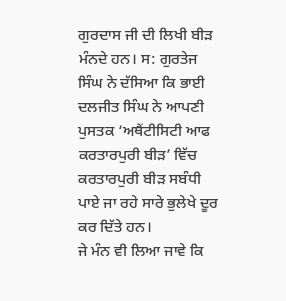ਗੁਰਦਾਸ ਜੀ ਦੀ ਲਿਖੀ ਬੀੜ ਮੰਨਦੇ ਹਨ। ਸ: ਗੁਰਤੇਜ ਸਿੰਘ ਨੇ ਦੱਸਿਆ ਕਿ ਭਾਈ
ਦਲਜੀਤ ਸਿੰਘ ਨੇ ਆਪਣੀ ਪੁਸਤਕ ‘ਅਥੈਂਟੀਸਿਟੀ ਆਫ ਕਰਤਾਰਪੁਰੀ ਬੀੜ’ ਵਿੱਚ ਕਰਤਾਰਪੁਰੀ ਬੀੜ ਸਬੰਧੀ
ਪਾਏ ਜਾ ਰਹੇ ਸਾਰੇ ਭੁਲੇਖੇ ਦੂਰ ਕਰ ਦਿੱਤੇ ਹਨ।
ਜੇ ਮੰਨ ਵੀ ਲਿਆ ਜਾਵੇ ਕਿ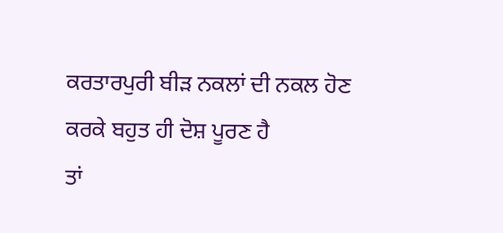ਕਰਤਾਰਪੁਰੀ ਬੀੜ ਨਕਲਾਂ ਦੀ ਨਕਲ ਹੋਣ ਕਰਕੇ ਬਹੁਤ ਹੀ ਦੋਸ਼ ਪੂਰਣ ਹੈ
ਤਾਂ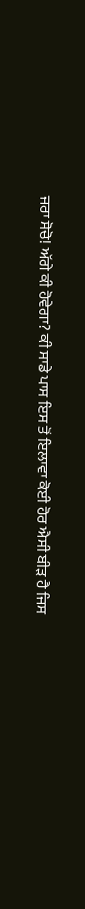ਜਰਾ ਸੋਚੋ! ਅੱਗੇ ਕੀ ਹੋਵੇਗਾ? ਕੀ ਸਾਡੇ ਪਾਸ ਇਸ ਤੋਂ ਇਲਾਵਾ ਕੋਈ ਹੋਰ ਐਸੀ ਬੀੜ ਹੈ ਜਿਸ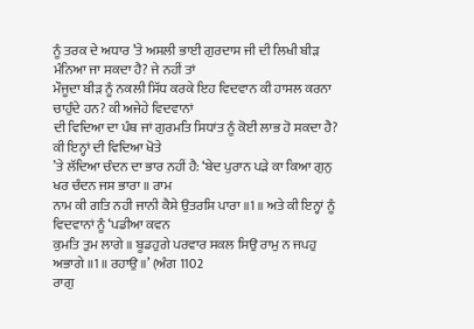ਨੂੰ ਤਰਕ ਦੇ ਅਧਾਰ ’ਤੇ ਅਸਲੀ ਭਾਈ ਗੁਰਦਾਸ ਜੀ ਦੀ ਲਿਖੀ ਬੀੜ ਮੰਨਿਆ ਜਾ ਸਕਦਾ ਹੈ? ਜੇ ਨਹੀਂ ਤਾਂ
ਮੌਜੂਦਾ ਬੀੜ ਨੂੰ ਨਕਲੀ ਸਿੱਧ ਕਰਕੇ ਇਹ ਵਿਦਵਾਨ ਕੀ ਹਾਸਲ ਕਰਨਾ ਚਾਹੁੰਦੇ ਹਨ? ਕੀ ਅਜੇਹੇ ਵਿਦਵਾਨਾਂ
ਦੀ ਵਿਦਿਆ ਦਾ ਪੰਥ ਜਾਂ ਗੁਰਮਤਿ ਸਿਧਾਂਤ ਨੂੰ ਕੋਈ ਲਾਭ ਹੋ ਸਕਦਾ ਹੈ? ਕੀ ਇਨ੍ਹਾਂ ਦੀ ਵਿਦਿਆ ਖੋਤੇ
’ਤੇ ਲੱਦਿਆ ਚੰਦਨ ਦਾ ਭਾਰ ਨਹੀਂ ਹੈ: ‘ਬੇਦ ਪੁਰਾਨ ਪੜੇ ਕਾ ਕਿਆ ਗੁਨੁ ਖਰ ਚੰਦਨ ਜਸ ਭਾਰਾ ॥ ਰਾਮ
ਨਾਮ ਕੀ ਗਤਿ ਨਹੀ ਜਾਨੀ ਕੈਸੇ ਉਤਰਸਿ ਪਾਰਾ ॥1॥ ਅਤੇ ਕੀ ਇਨ੍ਹਾਂ ਨੂੰ ਵਿਦਵਾਨਾਂ ਨੂੰ ‘ਪਡੀਆ ਕਵਨ
ਕੁਮਤਿ ਤੁਮ ਲਾਗੇ ॥ ਬੂਡਹੁਗੇ ਪਰਵਾਰ ਸਕਲ ਸਿਉ ਰਾਮੁ ਨ ਜਪਹੁ ਅਭਾਗੇ ॥1॥ ਰਹਾਉ ॥’ (ਅੰਗ 1102
ਰਾਗੁ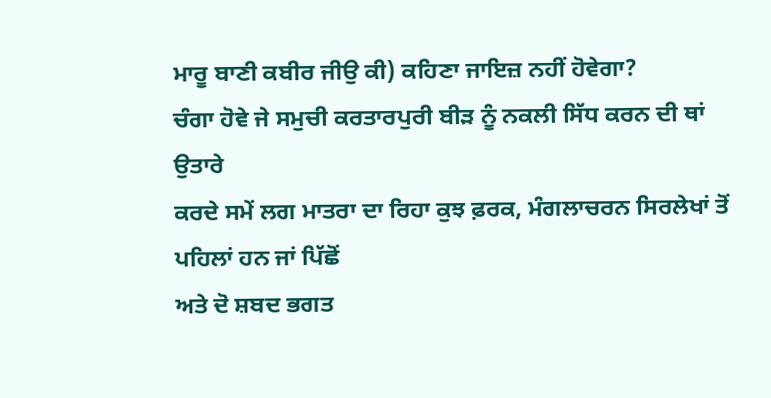ਮਾਰੂ ਬਾਣੀ ਕਬੀਰ ਜੀਉ ਕੀ) ਕਹਿਣਾ ਜਾਇਜ਼ ਨਹੀਂ ਹੋਵੇਗਾ?
ਚੰਗਾ ਹੋਵੇ ਜੇ ਸਮੁਚੀ ਕਰਤਾਰਪੁਰੀ ਬੀੜ ਨੂੰ ਨਕਲੀ ਸਿੱਧ ਕਰਨ ਦੀ ਥਾਂ ਉਤਾਰੇ
ਕਰਦੇ ਸਮੇਂ ਲਗ ਮਾਤਰਾ ਦਾ ਰਿਹਾ ਕੁਝ ਫ਼ਰਕ, ਮੰਗਲਾਚਰਨ ਸਿਰਲੇਖਾਂ ਤੋਂ ਪਹਿਲਾਂ ਹਨ ਜਾਂ ਪਿੱਛੋਂ
ਅਤੇ ਦੋ ਸ਼ਬਦ ਭਗਤ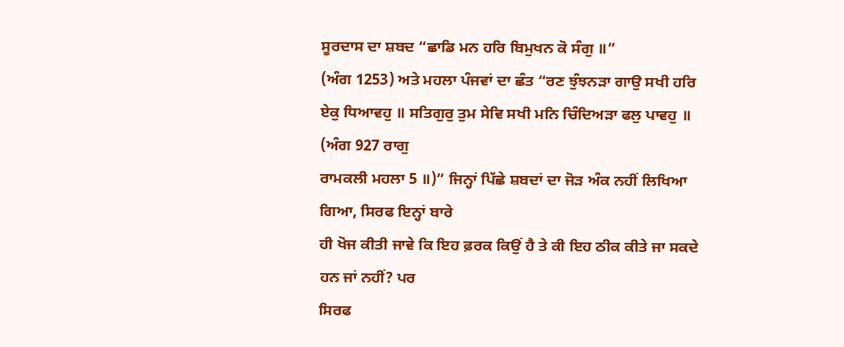ਸੂਰਦਾਸ ਦਾ ਸ਼ਬਦ “ਛਾਡਿ ਮਨ ਹਰਿ ਬਿਮੁਖਨ ਕੋ ਸੰਗੁ ॥”
(ਅੰਗ 1253) ਅਤੇ ਮਹਲਾ ਪੰਜਵਾਂ ਦਾ ਛੰਤ “ਰਣ ਝੁੰਝਨੜਾ ਗਾਉ ਸਖੀ ਹਰਿ
ਏਕੁ ਧਿਆਵਹੁ ॥ ਸਤਿਗੁਰੁ ਤੁਮ ਸੇਵਿ ਸਖੀ ਮਨਿ ਚਿੰਦਿਅੜਾ ਫਲੁ ਪਾਵਹੁ ॥ (ਅੰਗ 927 ਰਾਗੁ
ਰਾਮਕਲੀ ਮਹਲਾ 5 ॥)” ਜਿਨ੍ਹਾਂ ਪਿੱਛੇ ਸ਼ਬਦਾਂ ਦਾ ਜੋੜ ਅੰਕ ਨਹੀਂ ਲਿਖਿਆ ਗਿਆ, ਸਿਰਫ ਇਨ੍ਹਾਂ ਬਾਰੇ
ਹੀ ਖੋਜ ਕੀਤੀ ਜਾਵੇ ਕਿ ਇਹ ਫ਼ਰਕ ਕਿਉਂ ਹੈ ਤੇ ਕੀ ਇਹ ਠੀਕ ਕੀਤੇ ਜਾ ਸਕਦੇ ਹਨ ਜਾਂ ਨਹੀਂ? ਪਰ
ਸਿਰਫ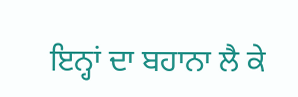ਇਨ੍ਹਾਂ ਦਾ ਬਹਾਨਾ ਲੈ ਕੇ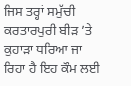ਜਿਸ ਤਰ੍ਹਾਂ ਸਮੁੱਚੀ ਕਰਤਾਰਪੁਰੀ ਬੀੜ ’ਤੇ ਕੁਹਾੜਾ ਧਰਿਆ ਜਾ
ਰਿਹਾ ਹੈ ਇਹ ਕੌਮ ਲਈ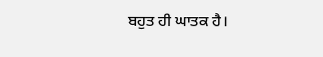ਬਹੁਤ ਹੀ ਘਾਤਕ ਹੈ।